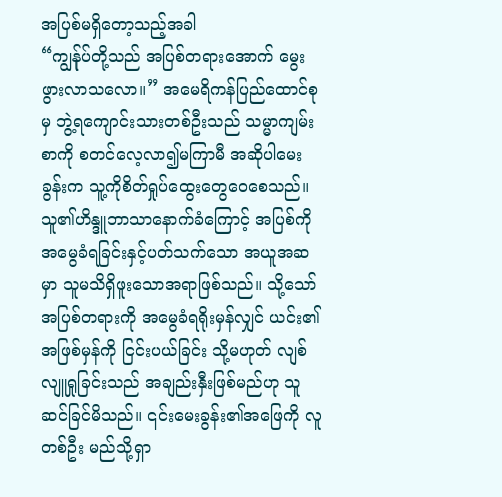အပြစ်မရှိတော့သည့်အခါ
“ကျွန်ုပ်တို့သည် အပြစ်တရားအောက် မွေးဖွားလာသလော။” အမေရိကန်ပြည်ထောင်စုမှ ဘွဲ့ရကျောင်းသားတစ်ဦးသည် သမ္မာကျမ်းစာကို စတင်လေ့လာ၍မကြာမီ အဆိုပါမေးခွန်းက သူ့ကိုစိတ်ရှုပ်ထွေးတွေဝေစေသည်။သူ၏ဟိန္ဒူဘာသာနောက်ခံကြောင့် အပြစ်ကိုအမွေခံရခြင်းနှင့်ပတ်သက်သော အယူအဆမှာ သူမသိရှိဖူးသောအရာဖြစ်သည်။ သို့သော် အပြစ်တရားကို အမွေခံရရိုးမှန်လျှင် ယင်း၏အဖြစ်မှန်ကို ငြင်းပယ်ခြင်း သို့မဟုတ် လျစ်လျူရှုခြင်းသည် အချည်းနှီးဖြစ်မည်ဟု သူဆင်ခြင်မိသည်။ ၎င်းမေးခွန်း၏အဖြေကို လူတစ်ဦး မည်သို့ရှာ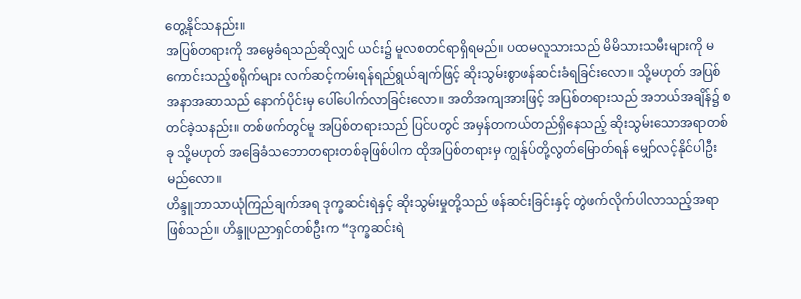တွေ့နိုင်သနည်း။
အပြစ်တရားကို အမွေခံရသည်ဆိုလျှင် ယင်း၌ မူလစတင်ရာရှိရမည်။ ပထမလူသားသည် မိမိသားသမီးများကို မကောင်းသည့်စရိုက်များ လက်ဆင့်ကမ်းရန်ရည်ရွယ်ချက်ဖြင့် ဆိုးသွမ်းစွာဖန်ဆင်းခံရခြင်းလော။ သို့မဟုတ် အပြစ်အနာအဆာသည် နောက်ပိုင်းမှ ပေါ်ပေါက်လာခြင်းလော။ အတိအကျအားဖြင့် အပြစ်တရားသည် အဘယ်အချိန်၌ စတင်ခဲ့သနည်း။ တစ်ဖက်တွင်မူ အပြစ်တရားသည် ပြင်ပတွင် အမှန်တကယ်တည်ရှိနေသည့် ဆိုးသွမ်းသောအရာတစ်ခု သို့မဟုတ် အခြေခံသဘောတရားတစ်ခုဖြစ်ပါက ထိုအပြစ်တရားမှ ကျွန်ုပ်တို့လွတ်မြောတ်ရန် မျှော်လင့်နိုင်ပါဦးမည်လော။
ဟိန္ဒူဘာသာယုံကြည်ချက်အရ ဒုက္ခဆင်းရဲနှင့် ဆိုးသွမ်းမှုတို့သည် ဖန်ဆင်းခြင်းနှင့် တွဲဖက်လိုက်ပါလာသည့်အရာဖြစ်သည်။ ဟိန္ဒူပညာရှင်တစ်ဦးက “ဒုက္ခဆင်းရဲ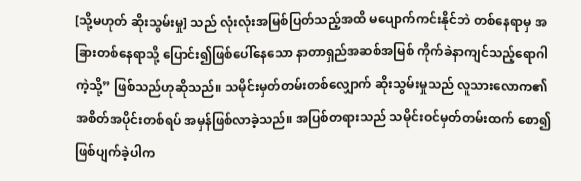[သို့မဟုတ် ဆိုးသွမ်းမှု] သည် လုံးလုံးအမြစ်ပြတ်သည့်အထိ မပျောက်ကင်းနိုင်ဘဲ တစ်နေရာမှ အခြားတစ်နေရာသို့ ပြောင်း၍ဖြစ်ပေါ်နေသော နာတာရှည်အဆစ်အမြစ် ကိုက်ခဲနာကျင်သည့်ရောဂါကဲ့သို့” ဖြစ်သည်ဟုဆိုသည်။ သမိုင်းမှတ်တမ်းတစ်လျှောက် ဆိုးသွမ်းမှုသည် လူသားလောက၏ အစိတ်အပိုင်းတစ်ရပ် အမှန်ဖြစ်လာခဲ့သည်။ အပြစ်တရားသည် သမိုင်းဝင်မှတ်တမ်းထက် စော၍ဖြစ်ပျက်ခဲ့ပါက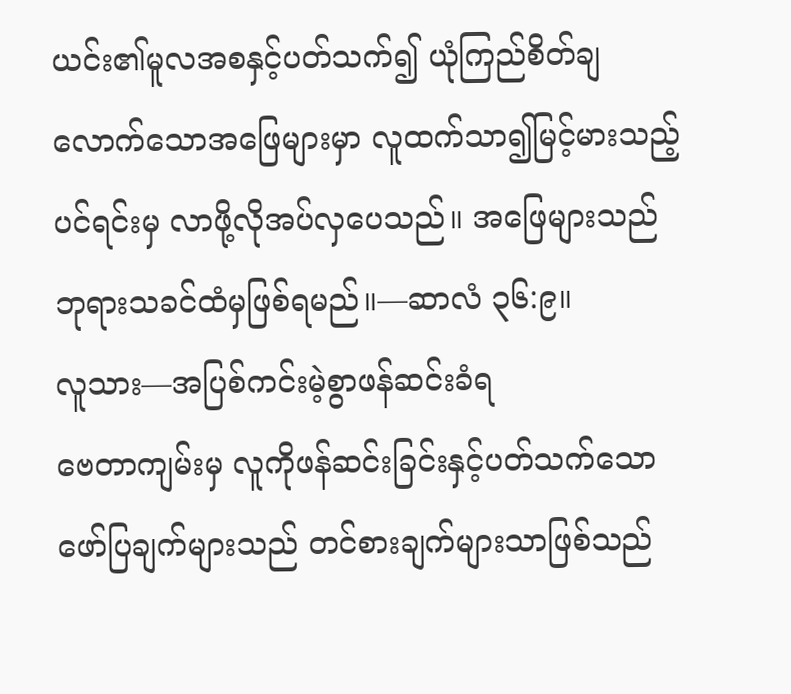ယင်း၏မူလအစနှင့်ပတ်သက်၍ ယုံကြည်စိတ်ချလောက်သောအဖြေများမှာ လူထက်သာ၍မြင့်မားသည့်ပင်ရင်းမှ လာဖို့လိုအပ်လှပေသည်။ အဖြေများသည် ဘုရားသခင်ထံမှဖြစ်ရမည်။—ဆာလံ ၃၆:၉။
လူသား—အပြစ်ကင်းမဲ့စွာဖန်ဆင်းခံရ
ဗေတာကျမ်းမှ လူကိုဖန်ဆင်းခြင်းနှင့်ပတ်သက်သော ဖော်ပြချက်များသည် တင်စားချက်များသာဖြစ်သည်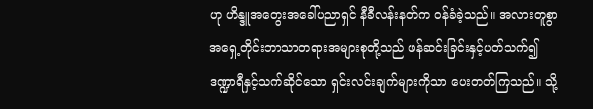ဟု ဟိန္ဒူအတွေးအခေါ်ပညာရှင် နီခီလန်းနတ်က ဝန်ခံခဲ့သည်။ အလားတူစွာ အရှေ့တိုင်းဘာသာတရားအများစုတို့သည် ဖန်ဆင်းခြင်းနှင့်ပတ်သက်၍ ဒဏ္ဍာရီနှင့်သက်ဆိုင်သော ရှင်းလင်းချက်များကိုသာ ပေးတတ်ကြသည်။ သို့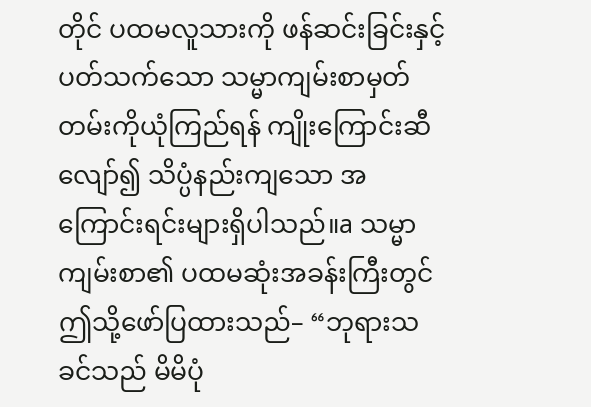တိုင် ပထမလူသားကို ဖန်ဆင်းခြင်းနှင့်ပတ်သက်သော သမ္မာကျမ်းစာမှတ်တမ်းကိုယုံကြည်ရန် ကျိုးကြောင်းဆီလျော်၍ သိပ္ပံနည်းကျသော အကြောင်းရင်းများရှိပါသည်။a သမ္မာကျမ်းစာ၏ ပထမဆုံးအခန်းကြီးတွင် ဤသို့ဖော်ပြထားသည်– “ဘုရားသခင်သည် မိမိပုံ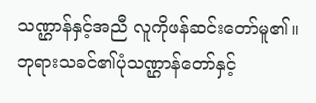သဏ္ဌာန်နှင့်အညီ လူကိုဖန်ဆင်းတော်မူ၏။ ဘုရားသခင်၏ပုံသဏ္ဌာန်တော်နှင့်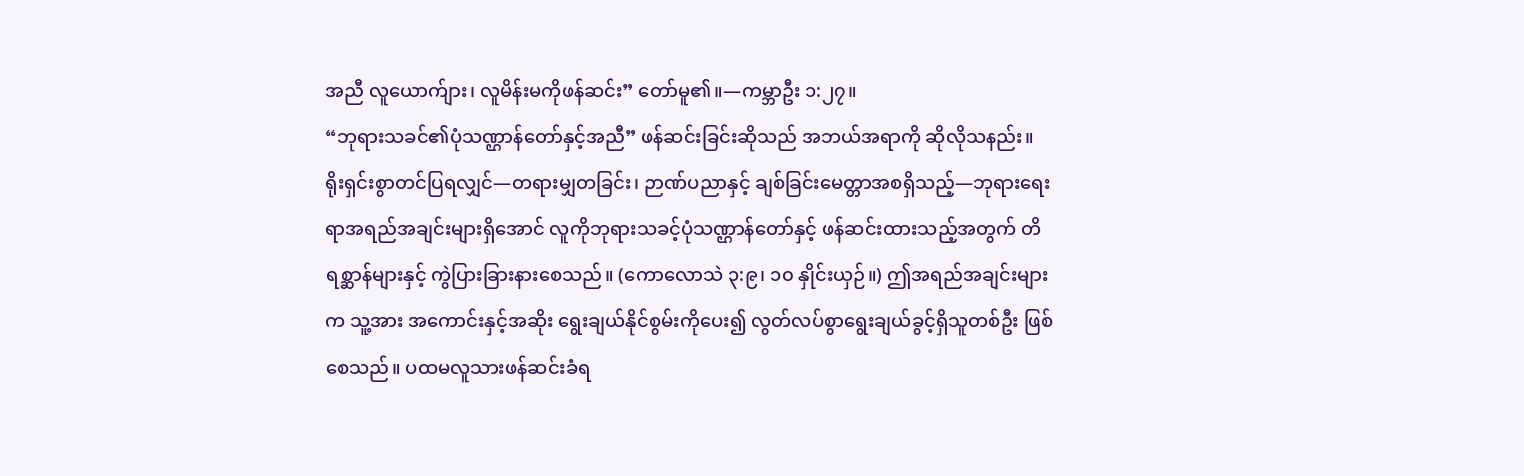အညီ လူယောက်ျား၊ လူမိန်းမကိုဖန်ဆင်း” တော်မူ၏။—ကမ္ဘာဦး ၁:၂၇။
“ဘုရားသခင်၏ပုံသဏ္ဌာန်တော်နှင့်အညီ” ဖန်ဆင်းခြင်းဆိုသည် အဘယ်အရာကို ဆိုလိုသနည်း။ ရိုးရှင်းစွာတင်ပြရလျှင်—တရားမျှတခြင်း၊ ဉာဏ်ပညာနှင့် ချစ်ခြင်းမေတ္တာအစရှိသည့်—ဘုရားရေးရာအရည်အချင်းများရှိအောင် လူကိုဘုရားသခင့်ပုံသဏ္ဌာန်တော်နှင့် ဖန်ဆင်းထားသည့်အတွက် တိရစ္ဆာန်များနှင့် ကွဲပြားခြားနားစေသည်။ (ကောလောသဲ ၃:၉၊ ၁၀ နှိုင်းယှဉ်။) ဤအရည်အချင်းများက သူ့အား အကောင်းနှင့်အဆိုး ရွေးချယ်နိုင်စွမ်းကိုပေး၍ လွတ်လပ်စွာရွေးချယ်ခွင့်ရှိသူတစ်ဦး ဖြစ်စေသည်။ ပထမလူသားဖန်ဆင်းခံရ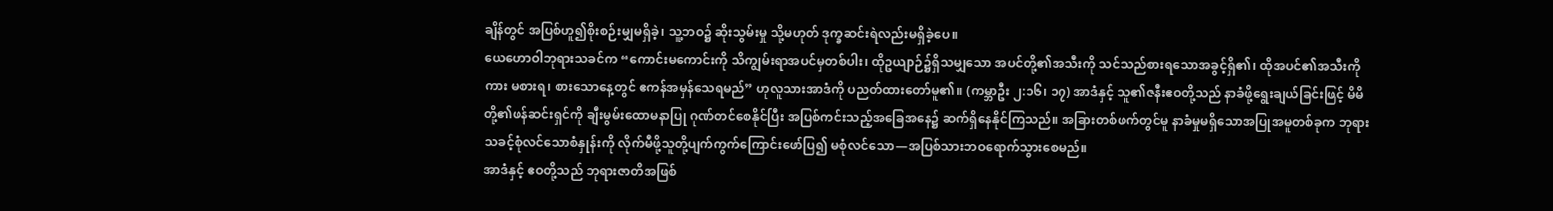ချိန်တွင် အပြစ်ဟူ၍စိုးစဉ်းမျှမရှိခဲ့၊ သူ့ဘဝ၌ ဆိုးသွမ်းမှု သို့မဟုတ် ဒုက္ခဆင်းရဲလည်းမရှိခဲ့ပေ။
ယေဟောဝါဘုရားသခင်က “ကောင်းမကောင်းကို သိကျွမ်းရာအပင်မှတစ်ပါး၊ ထိုဥယျာဉ်၌ရှိသမျှသော အပင်တို့၏အသီးကို သင်သည်စားရသောအခွင့်ရှိ၏၊ ထိုအပင်၏အသီးကိုကား မစားရ၊ စားသောနေ့တွင် ဧကန်အမှန်သေရမည်” ဟုလူသားအာဒံကို ပညတ်ထားတော်မူ၏။ (ကမ္ဘာဦး ၂:၁၆၊ ၁၇) အာဒံနှင့် သူ၏ဇနီးဧဝတို့သည် နာခံဖို့ရွေးချယ်ခြင်းဖြင့် မိမိတို့၏ဖန်ဆင်းရှင်ကို ချီးမွမ်းထောမနာပြု ဂုဏ်တင်စေနိုင်ပြီး အပြစ်ကင်းသည့်အခြေအနေ၌ ဆက်ရှိနေနိုင်ကြသည်။ အခြားတစ်ဖက်တွင်မူ နာခံမှုမရှိသောအပြုအမူတစ်ခုက ဘုရားသခင့်စုံလင်သောစံနှုန်းကို လိုက်မီဖို့သူတို့ပျက်ကွက်ကြောင်းဖော်ပြ၍ မစုံလင်သော—အပြစ်သားဘဝရောက်သွားစေမည်။
အာဒံနှင့် ဧဝတို့သည် ဘုရားဇာတိအဖြစ်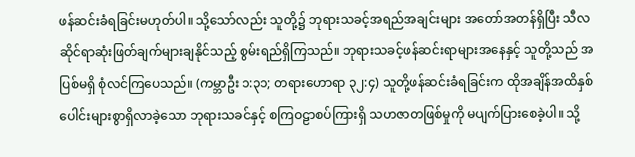ဖန်ဆင်းခံရခြင်းမဟုတ်ပါ။ သို့သော်လည်း သူတို့၌ ဘုရားသခင့်အရည်အချင်းများ အတော်အတန်ရှိပြီး သီလဆိုင်ရာဆုံးဖြတ်ချက်များချနိုင်သည့် စွမ်းရည်ရှိကြသည်။ ဘုရားသခင့်ဖန်ဆင်းရာများအနေနှင့် သူတို့သည် အပြစ်မရှိ စုံလင်ကြပေသည်။ (ကမ္ဘာဦး ၁:၃၁; တရားဟောရာ ၃၂:၄) သူတို့ဖန်ဆင်းခံရခြင်းက ထိုအချိန်အထိနှစ်ပေါင်းများစွာရှိလာခဲ့သော ဘုရားသခင်နှင့် စကြဝဠာစပ်ကြားရှိ သဟဇာတဖြစ်မှုကို မပျက်ပြားစေခဲ့ပါ။ သို့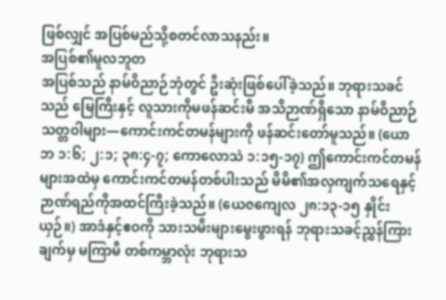ဖြစ်လျှင် အပြစ်မည်သို့စတင်လာသနည်း။
အပြစ်၏မူလဘူတ
အပြစ်သည် နာမ်ဝိညာဉ်ဘုံတွင် ဦးဆုံးဖြစ်ပေါ်ခဲ့သည်။ ဘုရားသခင်သည် မြေကြီးနှင့် လူသားကိုမဖန်ဆင်းမီ အသိဉာဏ်ရှိသော နာမ်ဝိညာဉ်သတ္တဝါများ—ကောင်းကင်တမန်များကို ဖန်ဆင်းတော်မူသည်။ (ယောဘ ၁:၆; ၂:၁; ၃၈:၄-၇; ကောလောသဲ ၁:၁၅-၁၇) ဤကောင်းကင်တမန်များအထဲမှ ကောင်းကင်တမန်တစ်ပါးသည် မိမိ၏အလှကျက်သရေနှင့် ဉာဏ်ရည်ကိုအထင်ကြီးခဲ့သည်။ (ယေဇကျေလ ၂၈:၁၃-၁၅ နှိုင်းယှဉ်။) အာဒံနှင့်ဧဝကို သားသမီးများမွေးဖွားရန် ဘုရားသခင့်ညွှန်ကြားချက်မှ မကြာမီ တစ်ကမ္ဘာလုံး ဘုရားသ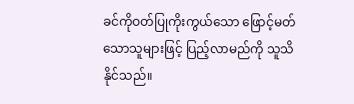ခင်ကိုဝတ်ပြုကိုးကွယ်သော ဖြောင့်မတ်သောသူများဖြင့် ပြည့်လာမည်ကို သူသိနိုင်သည်။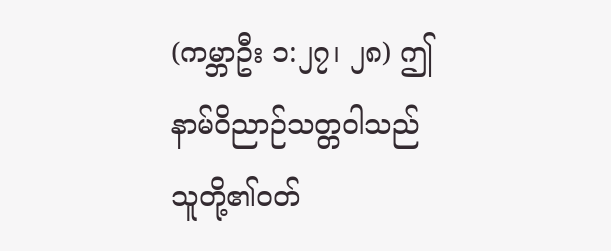(ကမ္ဘာဦး ၁:၂၇၊ ၂၈) ဤနာမ်ဝိညာဉ်သတ္တဝါသည် သူတို့၏ဝတ်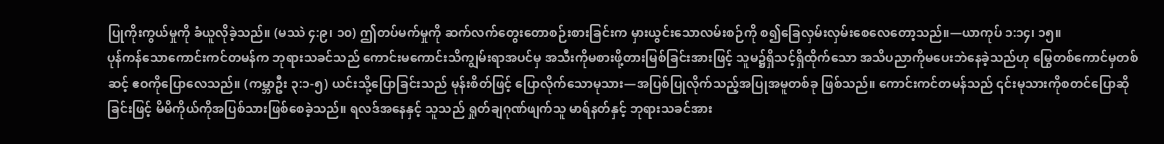ပြုကိုးကွယ်မှုကို ခံယူလိုခဲ့သည်။ (မဿဲ ၄:၉၊ ၁၀) ဤတပ်မက်မှုကို ဆက်လက်တွေးတောစဉ်းစားခြင်းက မှားယွင်းသောလမ်းစဉ်ကို စ၍ခြေလှမ်းလှမ်းစေလေတော့သည်။—ယာကုပ် ၁:၁၄၊ ၁၅။
ပုန်ကန်သောကောင်းကင်တမန်က ဘုရားသခင်သည် ကောင်းမကောင်းသိကျွမ်းရာအပင်မှ အသီးကိုမစားဖို့တားမြစ်ခြင်းအားဖြင့် သူမ၌ရှိသင့်ရှိထိုက်သော အသိပညာကိုမပေးဘဲနေခဲ့သည်ဟု မြွေတစ်ကောင်မှတစ်ဆင့် ဧဝကိုပြောလေသည်။ (ကမ္ဘာဦး ၃:၁-၅) ယင်းသို့ပြောခြင်းသည် မုန်းစိတ်ဖြင့် ပြောလိုက်သောမုသား—အပြစ်ပြုလိုက်သည့်အပြုအမူတစ်ခု ဖြစ်သည်။ ကောင်းကင်တမန်သည် ၎င်းမုသားကိုစတင်ပြောဆိုခြင်းဖြင့် မိမိကိုယ်ကိုအပြစ်သားဖြစ်စေခဲ့သည်။ ရလဒ်အနေနှင့် သူသည် ရှုတ်ချဂုဏ်ဖျက်သူ မာရ်နတ်နှင့် ဘုရားသခင်အား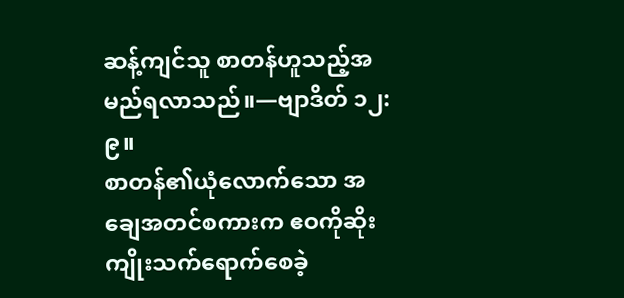ဆန့်ကျင်သူ စာတန်ဟူသည့်အမည်ရလာသည်။—ဗျာဒိတ် ၁၂:၉။
စာတန်၏ယုံလောက်သော အချေအတင်စကားက ဧဝကိုဆိုးကျိုးသက်ရောက်စေခဲ့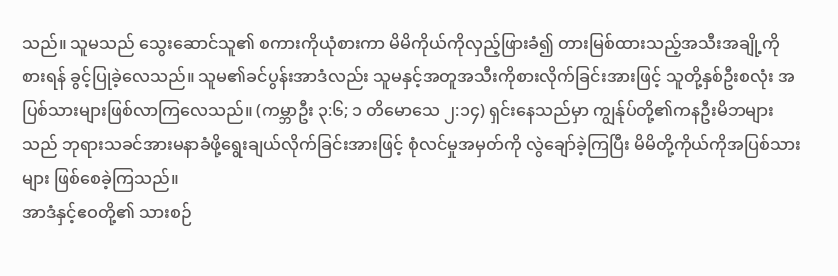သည်။ သူမသည် သွေးဆောင်သူ၏ စကားကိုယုံစားကာ မိမိကိုယ်ကိုလှည့်ဖြားခံ၍ တားမြစ်ထားသည့်အသီးအချို့ကိုစားရန် ခွင့်ပြုခဲ့လေသည်။ သူမ၏ခင်ပွန်းအာဒံလည်း သူမနှင့်အတူအသီးကိုစားလိုက်ခြင်းအားဖြင့် သူတို့နှစ်ဦးစလုံး အပြစ်သားများဖြစ်လာကြလေသည်။ (ကမ္ဘာဦး ၃:၆; ၁ တိမောသေ ၂:၁၄) ရှင်းနေသည်မှာ ကျွန်ုပ်တို့၏ကနဦးမိဘများသည် ဘုရားသခင်အားမနာခံဖို့ရွေးချယ်လိုက်ခြင်းအားဖြင့် စုံလင်မှုအမှတ်ကို လွဲချော်ခဲ့ကြပြီး မိမိတို့ကိုယ်ကိုအပြစ်သားများ ဖြစ်စေခဲ့ကြသည်။
အာဒံနှင့်ဧဝတို့၏ သားစဉ်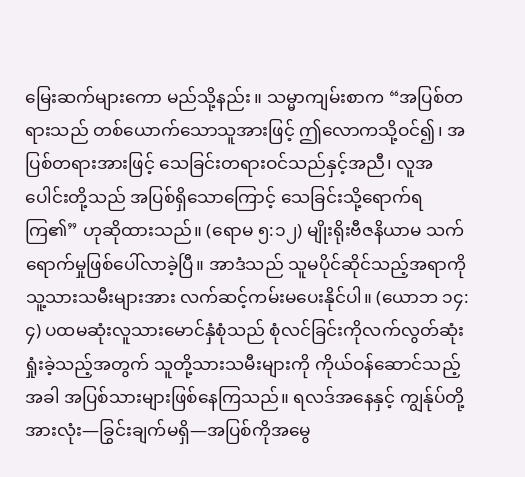မြေးဆက်များကော မည်သို့နည်း။ သမ္မာကျမ်းစာက “အပြစ်တရားသည် တစ်ယောက်သောသူအားဖြင့် ဤလောကသို့ဝင်၍၊ အပြစ်တရားအားဖြင့် သေခြင်းတရားဝင်သည်နှင့်အညီ၊ လူအပေါင်းတို့သည် အပြစ်ရှိသောကြောင့် သေခြင်းသို့ရောက်ရကြ၏” ဟုဆိုထားသည်။ (ရောမ ၅:၁၂) မျိုးရိုးဗီဇနိယာမ သက်ရောက်မှုဖြစ်ပေါ်လာခဲ့ပြီ။ အာဒံသည် သူမပိုင်ဆိုင်သည့်အရာကို သူ့သားသမီးများအား လက်ဆင့်ကမ်းမပေးနိုင်ပါ။ (ယောဘ ၁၄:၄) ပထမဆုံးလူသားမောင်နှံစုံသည် စုံလင်ခြင်းကိုလက်လွတ်ဆုံးရှုံးခဲ့သည့်အတွက် သူတို့သားသမီးများကို ကိုယ်ဝန်ဆောင်သည့်အခါ အပြစ်သားများဖြစ်နေကြသည်။ ရလဒ်အနေနှင့် ကျွန်ုပ်တို့အားလုံး—ခြွင်းချက်မရှိ—အပြစ်ကိုအမွေ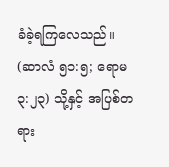ခံခဲ့ရကြလေသည်။ (ဆာလံ ၅၁:၅; ရောမ ၃:၂၃) သို့နှင့် အပြစ်တရား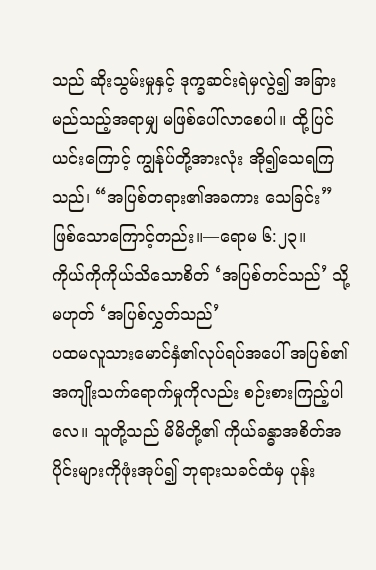သည် ဆိုးသွမ်းမှုနှင့် ဒုက္ခဆင်းရဲမှလွဲ၍ အခြားမည်သည့်အရာမျှ မဖြစ်ပေါ်လာစေပါ။ ထို့ပြင် ယင်းကြောင့် ကျွန်ုပ်တို့အားလုံး အို၍သေရကြသည်၊ “အပြစ်တရား၏အခကား သေခြင်း” ဖြစ်သောကြောင့်တည်း။—ရောမ ၆:၂၃။
ကိုယ်ကိုကိုယ်သိသောစိတ် ‘အပြစ်တင်သည်’ သို့မဟုတ် ‘အပြစ်လွှတ်သည်’
ပထမလူသားမောင်နှံ၏လုပ်ရပ်အပေါ် အပြစ်၏အကျိုးသက်ရောက်မှုကိုလည်း စဉ်းစားကြည့်ပါလေ။ သူတို့သည် မိမိတို့၏ ကိုယ်ခန္ဓာအစိတ်အပိုင်းများကိုဖုံးအုပ်၍ ဘုရားသခင်ထံမှ ပုန်း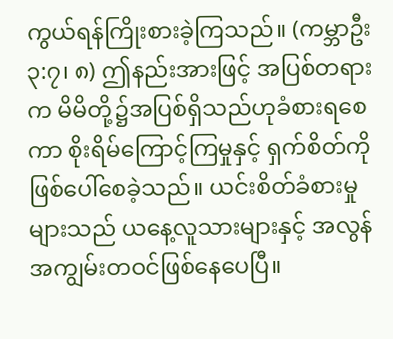ကွယ်ရန်ကြိုးစားခဲ့ကြသည်။ (ကမ္ဘာဦး ၃:၇၊ ၈) ဤနည်းအားဖြင့် အပြစ်တရားက မိမိတို့၌အပြစ်ရှိသည်ဟုခံစားရစေကာ စိုးရိမ်ကြောင့်ကြမှုနှင့် ရှက်စိတ်ကိုဖြစ်ပေါ်စေခဲ့သည်။ ယင်းစိတ်ခံစားမှုများသည် ယနေ့လူသားများနှင့် အလွန်အကျွမ်းတဝင်ဖြစ်နေပေပြီ။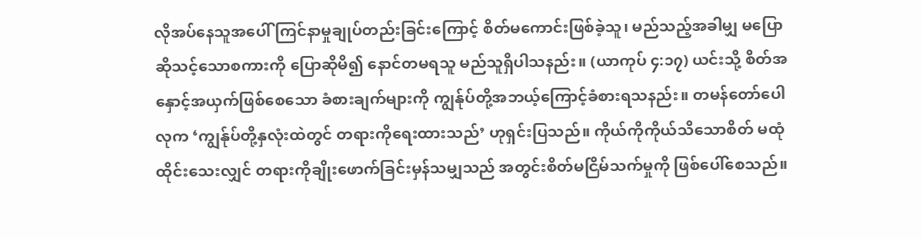လိုအပ်နေသူအပေါ် ကြင်နာမှုချုပ်တည်းခြင်းကြောင့် စိတ်မကောင်းဖြစ်ခဲ့သူ၊ မည်သည့်အခါမျှ မပြောဆိုသင့်သောစကားကို ပြောဆိုမိ၍ နောင်တမရသူ မည်သူရှိပါသနည်း။ (ယာကုပ် ၄:၁၇) ယင်းသို့ စိတ်အနှောင့်အယှက်ဖြစ်စေသော ခံစားချက်များကို ကျွန်ုပ်တို့အဘယ့်ကြောင့်ခံစားရသနည်း။ တမန်တော်ပေါလုက ‘ကျွန်ုပ်တို့နှလုံးထဲတွင် တရားကိုရေးထားသည်’ ဟုရှင်းပြသည်။ ကိုယ်ကိုကိုယ်သိသောစိတ် မထုံထိုင်းသေးလျှင် တရားကိုချိုးဖောက်ခြင်းမှန်သမျှသည် အတွင်းစိတ်မငြိမ်သက်မှုကို ဖြစ်ပေါ်စေသည်။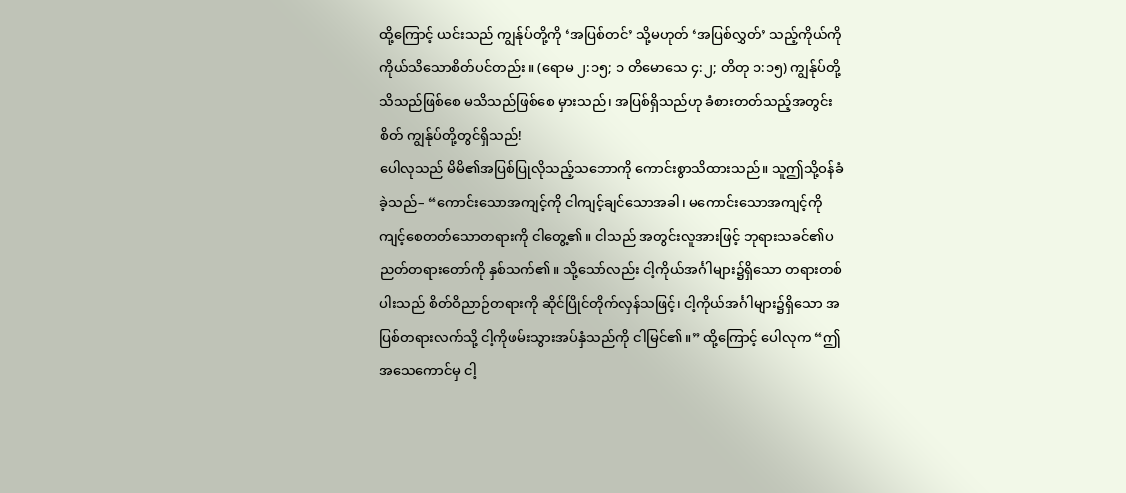ထို့ကြောင့် ယင်းသည် ကျွန်ုပ်တို့ကို ‘အပြစ်တင်’ သို့မဟုတ် ‘အပြစ်လွှတ်’ သည့်ကိုယ်ကိုကိုယ်သိသောစိတ်ပင်တည်း။ (ရောမ ၂:၁၅; ၁ တိမောသေ ၄:၂; တိတု ၁:၁၅) ကျွန်ုပ်တို့သိသည်ဖြစ်စေ မသိသည်ဖြစ်စေ မှားသည်၊ အပြစ်ရှိသည်ဟု ခံစားတတ်သည့်အတွင်းစိတ် ကျွန်ုပ်တို့တွင်ရှိသည်!
ပေါလုသည် မိမိ၏အပြစ်ပြုလိုသည့်သဘောကို ကောင်းစွာသိထားသည်။ သူဤသို့ဝန်ခံခဲ့သည်– “ကောင်းသောအကျင့်ကို ငါကျင့်ချင်သောအခါ၊ မကောင်းသောအကျင့်ကို ကျင့်စေတတ်သောတရားကို ငါတွေ့၏။ ငါသည် အတွင်းလူအားဖြင့် ဘုရားသခင်၏ပညတ်တရားတော်ကို နှစ်သက်၏။ သို့သော်လည်း ငါ့ကိုယ်အင်္ဂါများ၌ရှိသော တရားတစ်ပါးသည် စိတ်ဝိညာဉ်တရားကို ဆိုင်ပြိုင်တိုက်လှန်သဖြင့်၊ ငါ့ကိုယ်အင်္ဂါများ၌ရှိသော အပြစ်တရားလက်သို့ ငါ့ကိုဖမ်းသွားအပ်နှံသည်ကို ငါမြင်၏။” ထို့ကြောင့် ပေါလုက “ဤအသေကောင်မှ ငါ့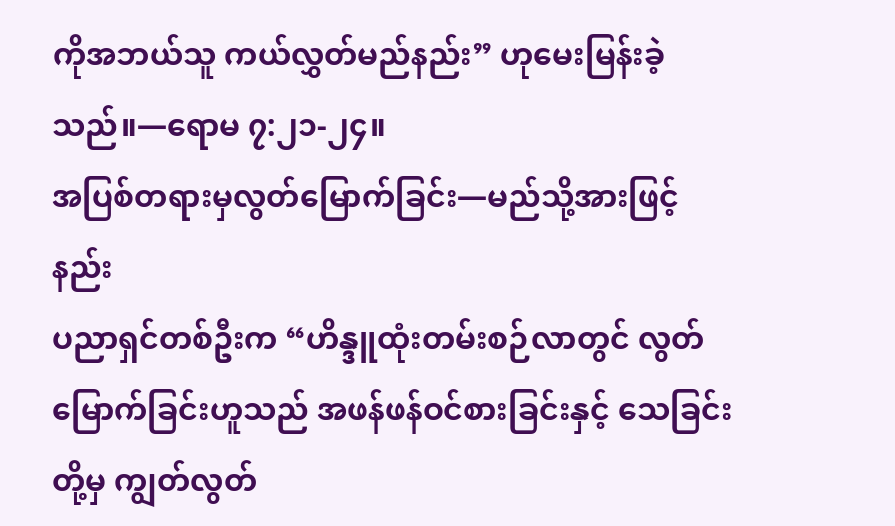ကိုအဘယ်သူ ကယ်လွှတ်မည်နည်း” ဟုမေးမြန်းခဲ့သည်။—ရောမ ၇:၂၁-၂၄။
အပြစ်တရားမှလွတ်မြောက်ခြင်း—မည်သို့အားဖြင့်နည်း
ပညာရှင်တစ်ဦးက “ဟိန္ဒူထုံးတမ်းစဉ်လာတွင် လွတ်မြောက်ခြင်းဟူသည် အဖန်ဖန်ဝင်စားခြင်းနှင့် သေခြင်းတို့မှ ကျွတ်လွတ်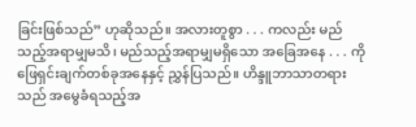ခြင်းဖြစ်သည်” ဟုဆိုသည်။ အလားတူစွာ . . . ကလည်း မည်သည့်အရာမျှမသိ၊ မည်သည့်အရာမျှမရှိသော အခြေအနေ . . . ကိုဖြေရှင်းချက်တစ်ခုအနေနှင့် ညွှန်ပြသည်။ ဟိန္ဒူဘာသာတရားသည် အမွေခံရသည့်အ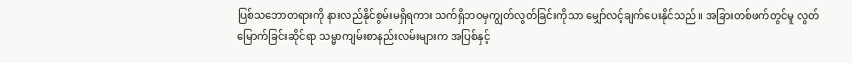ပြစ်သဘောတရားကို နားလည်နိုင်စွမ်းမရှိရကား သက်ရှိဘဝမှကျွတ်လွတ်ခြင်းကိုသာ မျှော်လင့်ချက်ပေးနိုင်သည်။ အခြားတစ်ဖက်တွင်မူ လွတ်မြောက်ခြင်းဆိုင်ရာ သမ္မာကျမ်းစာနည်းလမ်းများက အပြစ်နှင့်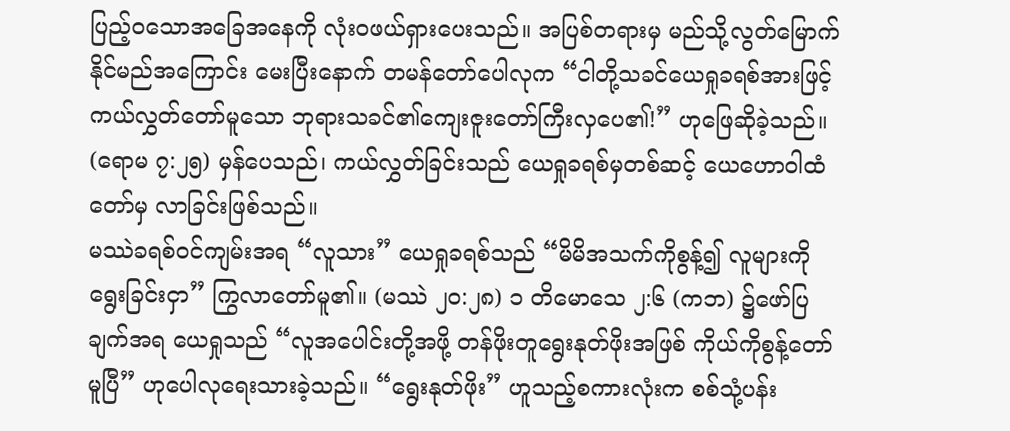ပြည့်ဝသောအခြေအနေကို လုံးဝဖယ်ရှားပေးသည်။ အပြစ်တရားမှ မည်သို့လွတ်မြောက်နိုင်မည်အကြောင်း မေးပြီးနောက် တမန်တော်ပေါလုက “ငါတို့သခင်ယေရှုခရစ်အားဖြင့် ကယ်လွှတ်တော်မူသော ဘုရားသခင်၏ကျေးဇူးတော်ကြီးလှပေ၏!” ဟုဖြေဆိုခဲ့သည်။ (ရောမ ၇:၂၅) မှန်ပေသည်၊ ကယ်လွှတ်ခြင်းသည် ယေရှုခရစ်မှတစ်ဆင့် ယေဟောဝါထံတော်မှ လာခြင်းဖြစ်သည်။
မဿဲခရစ်ဝင်ကျမ်းအရ “လူသား” ယေရှုခရစ်သည် “မိမိအသက်ကိုစွန့်၍ လူများကိုရွေးခြင်းငှာ” ကြွလာတော်မူ၏။ (မဿဲ ၂၀:၂၈) ၁ တိမောသေ ၂:၆ (ကဘ) ၌ဖော်ပြချက်အရ ယေရှုသည် “လူအပေါင်းတို့အဖို့ တန်ဖိုးတူရွေးနုတ်ဖိုးအဖြစ် ကိုယ်ကိုစွန့်တော်မူပြီ” ဟုပေါလုရေးသားခဲ့သည်။ “ရွေးနုတ်ဖိုး” ဟူသည့်စကားလုံးက စစ်သုံ့ပန်း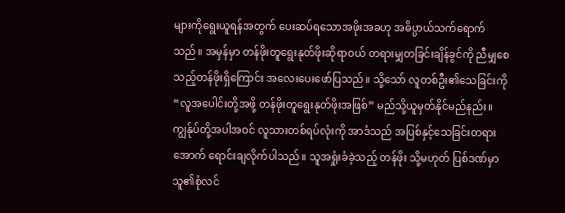များကိုရွေးယူရန်အတွက် ပေးဆပ်ရသောအဖိုးအခဟု အဓိပ္ပာယ်သက်ရောက်သည်။ အမှန်မှာ တန်ဖိုးတူရွေးနုတ်ဖိုးဆိုရာဝယ် တရားမျှတခြင်းချိန်ခွင်ကို ညီမျှစေသည့်တန်ဖိုးရှိကြောင်း အလေးပေးဖော်ပြသည်။ သို့သော် လူတစ်ဦး၏သေခြင်းကို “လူအပေါင်းတို့အဖို့ တန်ဖိုးတူရွေးနုတ်ဖိုးအဖြစ်” မည်သို့ယူမှတ်နိုင်မည်နည်း။
ကျွန်ုပ်တို့အပါအဝင် လူသားတစ်ရပ်လုံးကို အာဒံသည် အပြစ်နှင့်သေခြင်းတရားအောက် ရောင်းချလိုက်ပါသည်။ သူအရှုံးခံခဲ့သည့် တန်ဖိုး သို့မဟုတ် ပြစ်ဒဏ်မှာ သူ၏စုံလင်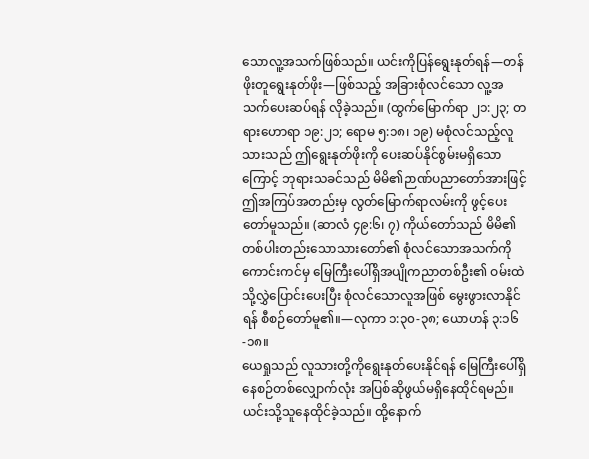သောလူ့အသက်ဖြစ်သည်။ ယင်းကိုပြန်ရွေးနုတ်ရန်—တန်ဖိုးတူရွေးနုတ်ဖိုး—ဖြစ်သည့် အခြားစုံလင်သော လူ့အသက်ပေးဆပ်ရန် လိုခဲ့သည်။ (ထွက်မြောက်ရာ ၂၁:၂၃; တရားဟောရာ ၁၉:၂၁; ရောမ ၅:၁၈၊ ၁၉) မစုံလင်သည့်လူသားသည် ဤရွေးနုတ်ဖိုးကို ပေးဆပ်နိုင်စွမ်းမရှိသောကြောင့် ဘုရားသခင်သည် မိမိ၏ဉာဏ်ပညာတော်အားဖြင့် ဤအကြပ်အတည်းမှ လွတ်မြောက်ရာလမ်းကို ဖွင့်ပေးတော်မူသည်။ (ဆာလံ ၄၉:၆၊ ၇) ကိုယ်တော်သည် မိမိ၏တစ်ပါးတည်းသောသားတော်၏ စုံလင်သောအသက်ကို ကောင်းကင်မှ မြေကြီးပေါ်ရှိအပျိုကညာတစ်ဦး၏ ဝမ်းထဲသို့လွှဲပြောင်းပေးပြီး စုံလင်သောလူအဖြစ် မွေးဖွားလာနိုင်ရန် စီစဉ်တော်မူ၏။—လုကာ ၁:၃၀-၃၈; ယောဟန် ၃:၁၆-၁၈။
ယေရှုသည် လူသားတို့ကိုရွေးနုတ်ပေးနိုင်ရန် မြေကြီးပေါ်ရှိနေစဉ်တစ်လျှောက်လုံး အပြစ်ဆိုဖွယ်မရှိနေထိုင်ရမည်။ ယင်းသို့သူနေထိုင်ခဲ့သည်။ ထို့နောက်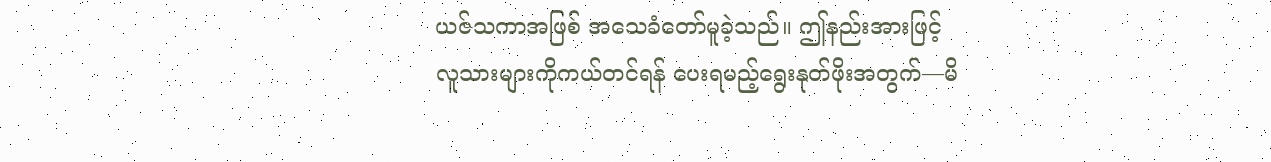ယဇ်သကာအဖြစ် အသေခံတော်မူခဲ့သည်။ ဤနည်းအားဖြင့် လူသားများကိုကယ်တင်ရန် ပေးရမည့်ရွေးနုတ်ဖိုးအတွက်—မိ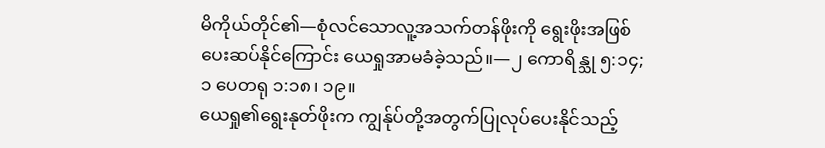မိကိုယ်တိုင်၏—စုံလင်သောလူ့အသက်တန်ဖိုးကို ရွေးဖိုးအဖြစ်ပေးဆပ်နိုင်ကြောင်း ယေရှုအာမခံခဲ့သည်။—၂ ကောရိန္သု ၅:၁၄; ၁ ပေတရု ၁:၁၈၊ ၁၉။
ယေရှု၏ရွေးနုတ်ဖိုးက ကျွန်ုပ်တို့အတွက်ပြုလုပ်ပေးနိုင်သည့်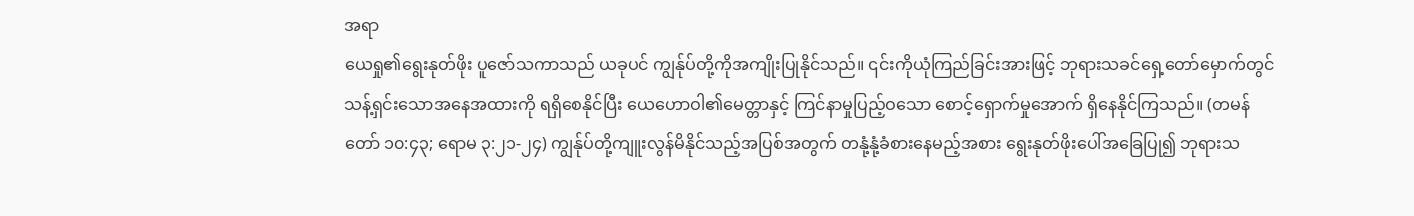အရာ
ယေရှု၏ရွေးနုတ်ဖိုး ပူဇော်သကာသည် ယခုပင် ကျွန်ုပ်တို့ကိုအကျိုးပြုနိုင်သည်။ ၎င်းကိုယုံကြည်ခြင်းအားဖြင့် ဘုရားသခင်ရှေ့တော်မှောက်တွင် သန့်ရှင်းသောအနေအထားကို ရရှိစေနိုင်ပြီး ယေဟောဝါ၏မေတ္တာနှင့် ကြင်နာမှုပြည့်ဝသော စောင့်ရှောက်မှုအောက် ရှိနေနိုင်ကြသည်။ (တမန်တော် ၁၀:၄၃; ရောမ ၃:၂၁-၂၄) ကျွန်ုပ်တို့ကျူးလွန်မိနိုင်သည့်အပြစ်အတွက် တနုံ့နုံ့ခံစားနေမည့်အစား ရွေးနုတ်ဖိုးပေါ်အခြေပြု၍ ဘုရားသ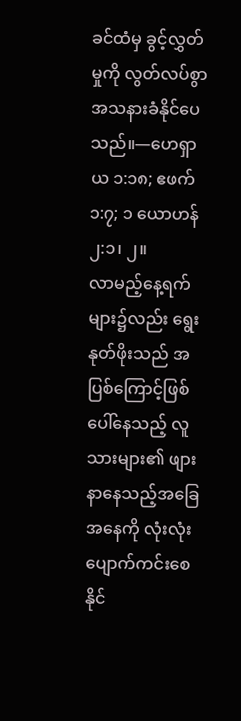ခင်ထံမှ ခွင့်လွှတ်မှုကို လွတ်လပ်စွာအသနားခံနိုင်ပေသည်။—ဟေရှာယ ၁:၁၈; ဧဖက် ၁:၇; ၁ ယောဟန် ၂:၁၊ ၂။
လာမည့်နေ့ရက်များ၌လည်း ရွေးနုတ်ဖိုးသည် အပြစ်ကြောင့်ဖြစ်ပေါ်နေသည့် လူသားများ၏ ဖျားနာနေသည့်အခြေအနေကို လုံးလုံးပျောက်ကင်းစေနိုင်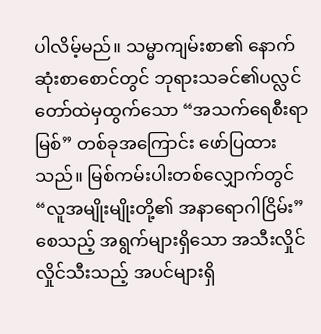ပါလိမ့်မည်။ သမ္မာကျမ်းစာ၏ နောက်ဆုံးစာစောင်တွင် ဘုရားသခင်၏ပလ္လင်တော်ထဲမှထွက်သော “အသက်ရေစီးရာမြစ်” တစ်ခုအကြောင်း ဖော်ပြထားသည်။ မြစ်ကမ်းပါးတစ်လျှောက်တွင် “လူအမျိုးမျိုးတို့၏ အနာရောဂါငြိမ်း” စေသည့် အရွက်များရှိသော အသီးလှိုင်လှိုင်သီးသည့် အပင်များရှိ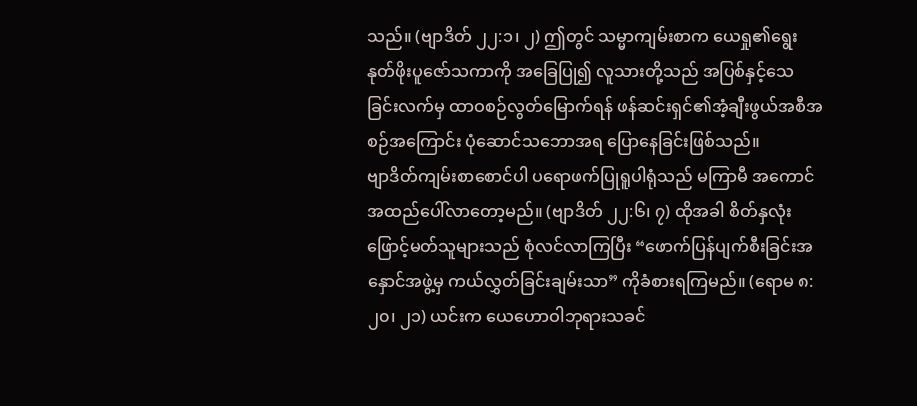သည်။ (ဗျာဒိတ် ၂၂:၁၊ ၂) ဤတွင် သမ္မာကျမ်းစာက ယေရှု၏ရွေးနုတ်ဖိုးပူဇော်သကာကို အခြေပြု၍ လူသားတို့သည် အပြစ်နှင့်သေခြင်းလက်မှ ထာဝစဉ်လွတ်မြောက်ရန် ဖန်ဆင်းရှင်၏အံ့ချီးဖွယ်အစီအစဉ်အကြောင်း ပုံဆောင်သဘောအရ ပြောနေခြင်းဖြစ်သည်။
ဗျာဒိတ်ကျမ်းစာစောင်ပါ ပရောဖက်ပြုရူပါရုံသည် မကြာမီ အကောင်အထည်ပေါ်လာတော့မည်။ (ဗျာဒိတ် ၂၂:၆၊ ၇) ထိုအခါ စိတ်နှလုံးဖြောင့်မတ်သူများသည် စုံလင်လာကြပြီး “ဖောက်ပြန်ပျက်စီးခြင်းအနှောင်အဖွဲ့မှ ကယ်လွှတ်ခြင်းချမ်းသာ” ကိုခံစားရကြမည်။ (ရောမ ၈:၂၀၊ ၂၁) ယင်းက ယေဟောဝါဘုရားသခင်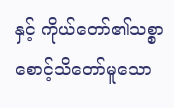နှင့် ကိုယ်တော်၏သစ္စာစောင့်သိတော်မူသော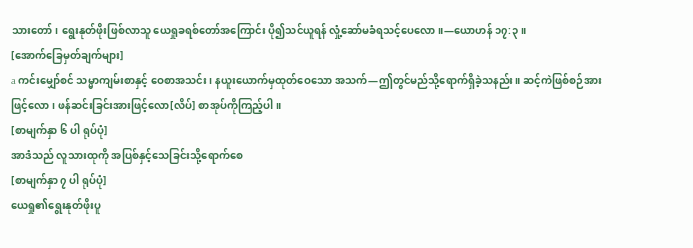သားတော်၊ ရွေးနုတ်ဖိုးဖြစ်လာသူ ယေရှုခရစ်တော်အကြောင်း ပို၍သင်ယူရန် လှုံ့ဆော်မခံရသင့်ပေလော။—ယောဟန် ၁၇:၃။
[အောက်ခြေမှတ်ချက်များ]
a ကင်းမျှော်စင် သမ္မာကျမ်းစာနှင့် ဝေစာအသင်း၊ နယူးယောက်မှထုတ်ဝေသော အသက်—ဤတွင်မည်သို့ရောက်ရှိခဲ့သနည်း။ ဆင့်ကဲဖြစ်စဉ်အားဖြင့်လော၊ ဖန်ဆင်းခြင်းအားဖြင့်လော[လိပ်] စာအုပ်ကိုကြည့်ပါ။
[စာမျက်နှာ ၆ ပါ ရုပ်ပုံ]
အာဒံသည် လူသားထုကို အပြစ်နှင့်သေခြင်းသို့ရောက်စေ
[စာမျက်နှာ ၇ ပါ ရုပ်ပုံ]
ယေရှု၏ရွေးနုတ်ဖိုးပူ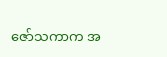ဇော်သကာက အ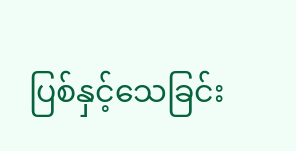ပြစ်နှင့်သေခြင်း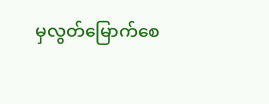မှလွတ်မြောက်စေ